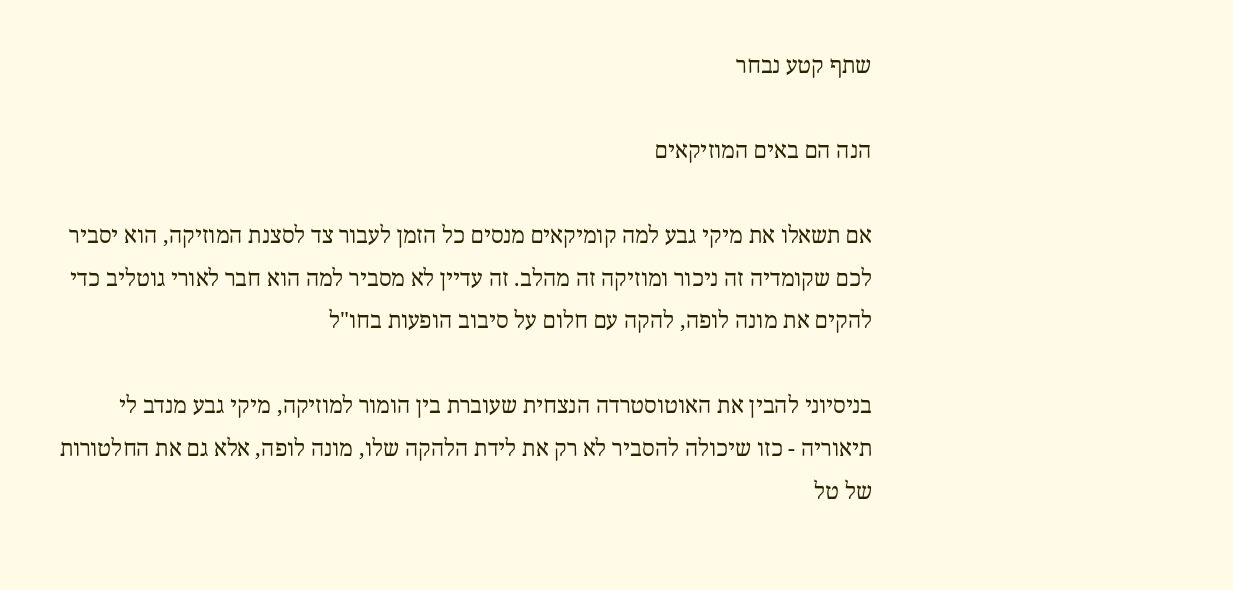שתף קטע נבחר

הנה הם באים המוזיקאים

אם תשאלו את מיקי גבע למה קומיקאים מנסים כל הזמן לעבור צד לסצנת המוזיקה, הוא יסביר לכם שקומדיה זה ניכור ומוזיקה זה מהלב. זה עדיין לא מסביר למה הוא חבר לאורי גוטליב כדי להקים את מונה לופה, להקה עם חלום על סיבוב הופעות בחו"ל

בניסיוני להבין את האוטוסטרדה הנצחית שעוברת בין הומור למוזיקה, מיקי גבע מנדב לי תיאוריה - כזו שיכולה להסביר לא רק את לידת הלהקה שלו, מונה לופה, אלא גם את החלטורות של טל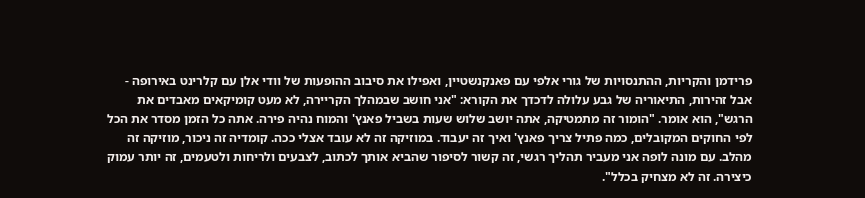פרידמן והקריות, ההתנסויות של גורי אלפי עם פאנקנשטיין, ואפילו את סיבוב ההופעות של וודי אלן עם קלרינט באירופה - אבל זהירות, התיאוריה של גבע עלולה לדכדך את הקורא: "אני חושב שבמהלך הקריירה, לא מעט קומיקאים מאבדים את הרגש", הוא אומר. "הומור זה מתמטיקה, אתה יושב שלוש שעות בשביל פאנץ' והמוח נהיה פירה. אתה כל הזמן מסדר את הכל לפי החוקים המקובלים, כמה פתיל צריך פאנץ' ואיך זה יעבוד. במוזיקה זה לא עובד אצלי ככה. קומדיה זה ניכור, מוזיקה זה מהלב. עם מונה לופה אני מעביר תהליך רגשי, זה קשור לסיפור שהביא אותך לכתוב, לצבעים ולריחות ולטעמים, זה יותר עמוק כיצירה. זה לא מצחיק בכלל".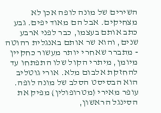השירים של מונה לופה אכן לא מצחיקים. אבל הם מאוד יפים. גבע כתב אותם בעצמו, כבר לפני ארבע שנים, והוא שר אותם באנגלית רהוטה - מתברר שאחרי יותר מעשור כחקיין מיומן, מיתרי הקול שלו התפתחו עד להחזקת אלבום מלא. אורי גוטליב הוא הבסיסט הסלב של מונה לופה. עופר מאירי (מטרופולין) מפיק את הסינגל הראשון,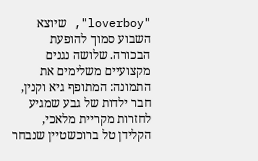"loverboy", שיוצא השבוע סמוך להופעת הבכורה. שלושה נגנים מקצועיים משלימים את התמונה: המתופף גיא וקנין, חבר ילדות של גבע שמגיע לחזרות מקריית מלאכי, הקלידן טל ברוכשטיין שנבחר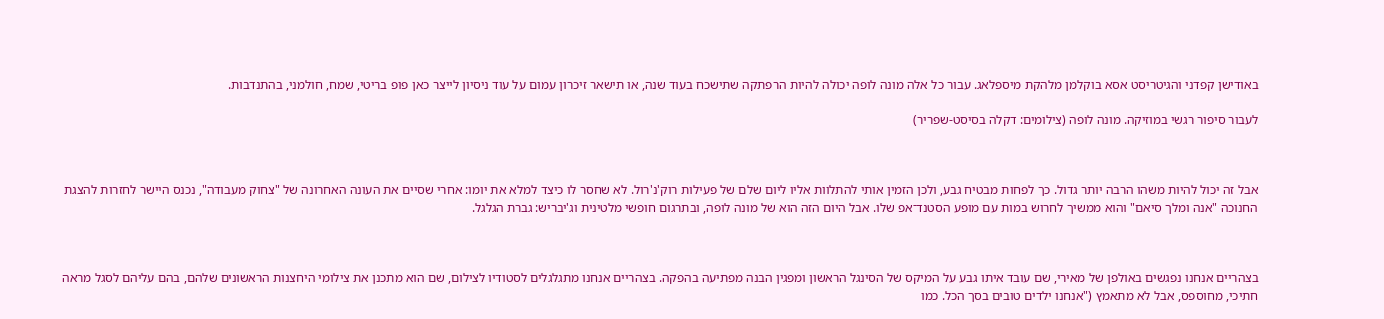באודישן קפדני והגיטריסט אסא בוקלמן מלהקת מיספלאג. עבור כל אלה מונה לופה יכולה להיות הרפתקה שתישכח בעוד שנה, או תישאר זיכרון עמום על עוד ניסיון לייצר כאן פופ בריטי, שמח, חולמני, בהתנדבות.

לעבור סיפור רגשי במוזיקה. מונה לופה (צילומים: דקלה בסיסט-שפריר)



אבל זה יכול להיות משהו הרבה יותר גדול. כך לפחות מבטיח גבע, ולכן הזמין אותי להתלוות אליו ליום שלם של פעילות רוק'נ'רול. לא שחסר לו כיצד למלא את יומו: אחרי שסיים את העונה האחרונה של "צחוק מעבודה", נכנס היישר לחזרות להצגת החנוכה "אנה ומלך סיאם" והוא ממשיך לחרוש במות עם מופע הסטנד־אפ שלו. אבל היום הזה הוא של מונה לופה, ובתרגום חופשי מלטינית וג'יבריש: גברת הגלגל.



בצהריים אנחנו נפגשים באולפן של מאירי, שם עובד איתו גבע על המיקס של הסינגל הראשון ומפגין הבנה מפתיעה בהפקה. בצהריים אנחנו מתגלגלים לסטודיו לצילום, שם הוא מתכנן את צילומי היחצנות הראשונים שלהם, בהם עליהם לסגל מראה חתיכי, מחוספס, אבל לא מתאמץ ("אנחנו ילדים טובים בסך הכל. כמו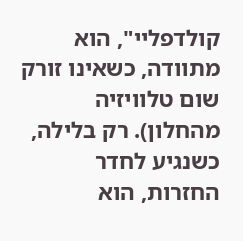קולדפליי", הוא מתוודה, כשאינו זורק שום טלוויזיה מהחלון). רק בלילה, כשנגיע לחדר החזרות, הוא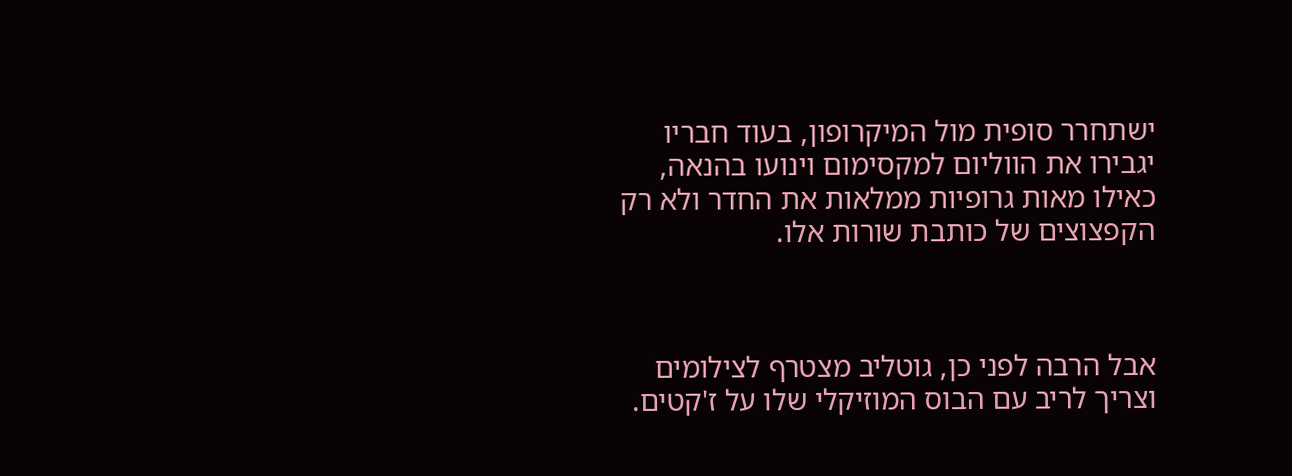ישתחרר סופית מול המיקרופון, בעוד חבריו יגבירו את הווליום למקסימום וינועו בהנאה, כאילו מאות גרופיות ממלאות את החדר ולא רק הקפצוצים של כותבת שורות אלו.



אבל הרבה לפני כן, גוטליב מצטרף לצילומים וצריך לריב עם הבוס המוזיקלי שלו על ז'קטים.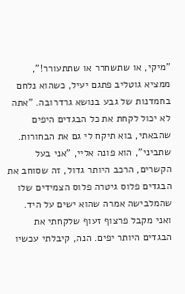"מיקי, או שתשחרר או שתתעורר!", ממציא גוטליב פתגם יעיל, כשהוא נלחם בחמדנות של גבע בנושא גרדרובה. "אתה לא יכול לקחת את כל הבגדים היפים שהבאתי, בוא תיקח לי גם את הבחורות. שתביני", הוא פונה אליי, "אני בעל הקשרים, הרכב היותר גדול, זה שסוחב את הבגדים פלוס גיטרה פלוס הצמידים שלו שהמלבישה אמרה שהוא ישים על היד. ואני מקבל פרצוף זעוף שלקחתי את הבגדים היותר יפים. הנה, קיבלתי עכשיו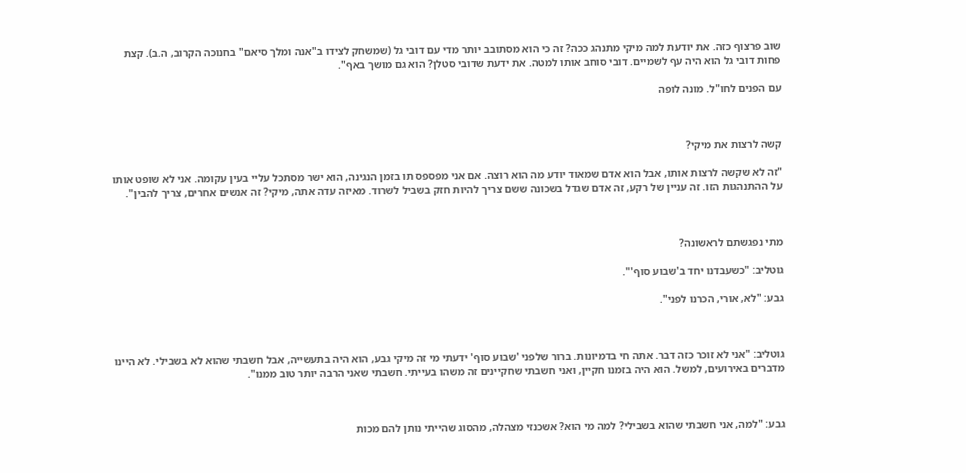שוב פרצוף כזה. את יודעת למה מיקי מתנהג ככה? זה כי הוא מסתובב יותר מדי עם דובי גל (שמשחק לצידו ב"אנה ומלך סיאם" בחנוכה הקרוב, ה.ב). קצת פחות דובי גל הוא היה עף לשמיים. דובי סוחב אותו למטה. את ידעת שדובי סטלן? הוא גם מושך באף".

עם הפנים לחו"ל. מונה לופה



קשה לרצות את מיקי?

"זה לא שקשה לרצות אותו, אבל הוא אדם שמאוד יודע מה הוא רוצה. אם אני מפספס תו בזמן הנגינה, הוא ישר מסתכל עליי בעין עקומה. אני לא שופט אותו על ההתנהגות הזו. זה עניין של רקע, זה אדם שגדל בשכונה ששם צריך להיות חזק בשביל לשרוד. מאיזה עדה אתה, מיקי? זה אנשים אחרים, צריך להבין".



מתי נפגשתם לראשונה?

גוטליב: "כשעבדנו יחד ב'שבוע סוף'".

גבע: "לא, אורי, הכרנו לפני".



גוטליב: "אני לא זוכר כזה דבר. אתה חי בדמיונות. ברור שלפני 'שבוע סוף' ידעתי מי זה מיקי גבע, הוא היה בתעשייה, אבל חשבתי שהוא לא בשבילי. לא היינו מדברים באירועים, למשל. הוא היה בזמנו חקיין, ואני חשבתי שחקיינים זה משהו בעייתי. חשבתי שאני הרבה יותר טוב ממנו".



גבע: "למה, אני חשבתי שהוא בשבילי? למה מי הוא? אשכנזי מצהלה, מהסוג שהייתי נותן להם מכות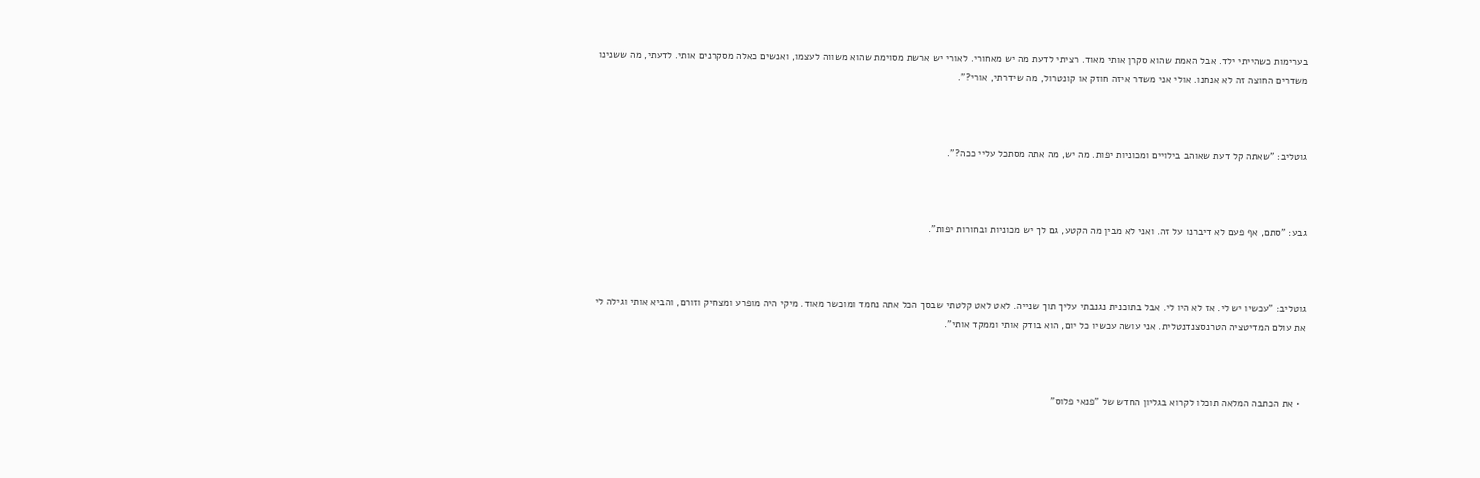בערימות כשהייתי ילד. אבל האמת שהוא סקרן אותי מאוד. רציתי לדעת מה יש מאחורי. לאורי יש ארשת מסוימת שהוא משווה לעצמו, ואנשים כאלה מסקרנים אותי. לדעתי, מה ששנינו משדרים החוצה זה לא אנחנו. אולי אני משדר איזה חוזק או קונטרול, מה שידרתי, אורי?".



גוטליב: "שאתה קל דעת שאוהב בילויים ומכוניות יפות. מה יש, מה אתה מסתכל עליי ככה?".



גבע: "סתם, אף פעם לא דיברנו על זה. ואני לא מבין מה הקטע, גם לך יש מכוניות ובחורות יפות".



גוטליב: "עכשיו יש לי. אז לא היו לי. אבל בתוכנית נגנבתי עליך תוך שנייה. לאט לאט קלטתי שבסך הכל אתה נחמד ומוכשר מאוד. מיקי היה מופרע ומצחיק וזורם, והביא אותי וגילה לי את עולם המדיטציה הטרנסצנדנטלית. אני עושה עכשיו כל יום, הוא בודק אותי וממקד אותי".



  • את הכתבה המלאה תוכלו לקרוא בגליון החדש של "פנאי פלוס"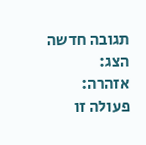תגובה חדשה
הצג:
אזהרה:
פעולה זו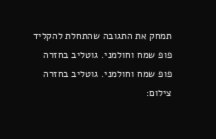תמחק את התגובה שהתחלת להקליד
פופ שמח וחולמני. גוטליב בחזרה
פופ שמח וחולמני. גוטליב בחזרה
צילום: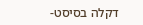דקלה בסיסט-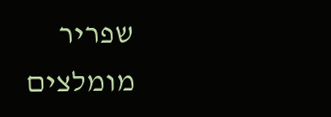שפריר
מומלצים